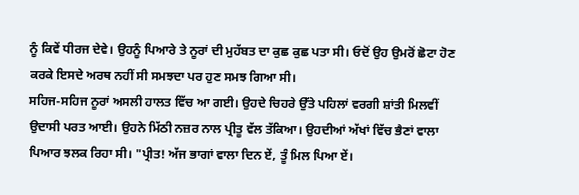ਨੂੰ ਕਿਵੇਂ ਧੀਰਜ ਦੇਵੇ। ਉਹਨੂੰ ਪਿਆਰੇ ਤੇ ਨੂਰਾਂ ਦੀ ਮੁਹੱਬਤ ਦਾ ਕੁਛ ਕੁਛ ਪਤਾ ਸੀ। ਓਦੋਂ ਉਹ ਉਮਰੋਂ ਛੋਟਾ ਹੋਣ ਕਰਕੇ ਇਸਦੇ ਅਰਥ ਨਹੀਂ ਸੀ ਸਮਝਦਾ ਪਰ ਹੁਣ ਸਮਝ ਗਿਆ ਸੀ।
ਸਹਿਜ-ਸਹਿਜ ਨੂਰਾਂ ਅਸਲੀ ਹਾਲਤ ਵਿੱਚ ਆ ਗਈ। ਉਹਦੇ ਚਿਹਰੇ ਉੱਤੇ ਪਹਿਲਾਂ ਵਰਗੀ ਸ਼ਾਂਤੀ ਮਿਲਵੀਂ ਉਦਾਸੀ ਪਰਤ ਆਈ। ਉਹਨੇ ਮਿੱਠੀ ਨਜ਼ਰ ਨਾਲ ਪ੍ਰੀਤੂ ਵੱਲ ਤੱਕਿਆ। ਉਹਦੀਆਂ ਅੱਖਾਂ ਵਿੱਚ ਭੈਣਾਂ ਵਾਲਾ ਪਿਆਰ ਝਲਕ ਰਿਹਾ ਸੀ। "ਪ੍ਰੀਤ! ਅੱਜ ਭਾਗਾਂ ਵਾਲਾ ਦਿਨ ਏਂ, ਤੂੰ ਮਿਲ ਪਿਆ ਏਂ।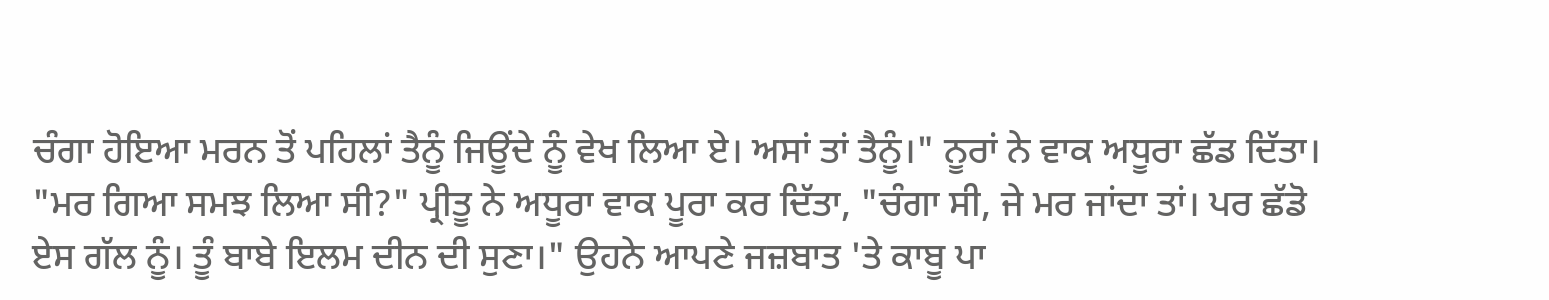ਚੰਗਾ ਹੋਇਆ ਮਰਨ ਤੋਂ ਪਹਿਲਾਂ ਤੈਨੂੰ ਜਿਊਂਦੇ ਨੂੰ ਵੇਖ ਲਿਆ ਏ। ਅਸਾਂ ਤਾਂ ਤੈਨੂੰ।" ਨੂਰਾਂ ਨੇ ਵਾਕ ਅਧੂਰਾ ਛੱਡ ਦਿੱਤਾ।
"ਮਰ ਗਿਆ ਸਮਝ ਲਿਆ ਸੀ?" ਪ੍ਰੀਤੂ ਨੇ ਅਧੂਰਾ ਵਾਕ ਪੂਰਾ ਕਰ ਦਿੱਤਾ, "ਚੰਗਾ ਸੀ, ਜੇ ਮਰ ਜਾਂਦਾ ਤਾਂ। ਪਰ ਛੱਡੋ ਏਸ ਗੱਲ ਨੂੰ। ਤੂੰ ਬਾਬੇ ਇਲਮ ਦੀਨ ਦੀ ਸੁਣਾ।" ਉਹਨੇ ਆਪਣੇ ਜਜ਼ਬਾਤ 'ਤੇ ਕਾਬੂ ਪਾ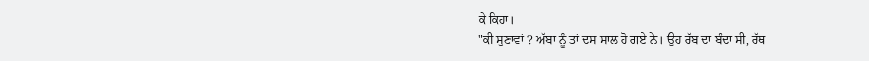ਕੇ ਕਿਹਾ।
"ਕੀ ਸੁਣਾਵਾਂ ? ਅੱਬਾ ਨੂੰ ਤਾਂ ਦਸ ਸਾਲ ਹੋ ਗਏ ਨੇ। ਉਹ ਰੱਬ ਦਾ ਬੰਦਾ ਸੀ, ਰੱਥ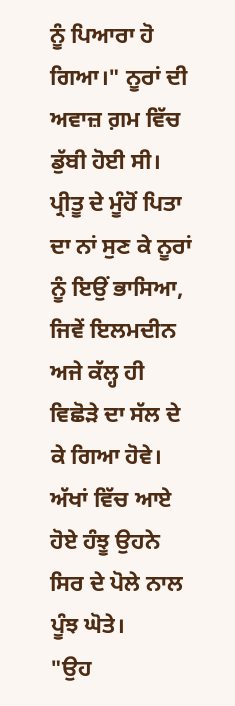ਨੂੰ ਪਿਆਰਾ ਹੋ ਗਿਆ।" ਨੂਰਾਂ ਦੀ ਅਵਾਜ਼ ਗ਼ਮ ਵਿੱਚ ਡੁੱਬੀ ਹੋਈ ਸੀ। ਪ੍ਰੀਤੂ ਦੇ ਮੂੰਹੋਂ ਪਿਤਾ ਦਾ ਨਾਂ ਸੁਣ ਕੇ ਨੂਰਾਂ ਨੂੰ ਇਉਂ ਭਾਸਿਆ, ਜਿਵੇਂ ਇਲਮਦੀਨ ਅਜੇ ਕੱਲ੍ਹ ਹੀ ਵਿਛੋੜੇ ਦਾ ਸੱਲ ਦੇ ਕੇ ਗਿਆ ਹੋਵੇ। ਅੱਖਾਂ ਵਿੱਚ ਆਏ ਹੋਏ ਹੰਝੂ ਉਹਨੇ ਸਿਰ ਦੇ ਪੋਲੇ ਨਾਲ ਪੂੰਝ ਘੋਤੇ।
"ਉਹ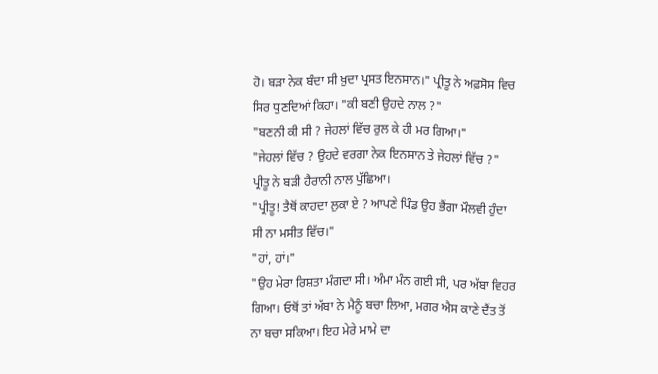ਹੋ। ਬੜਾ ਨੇਕ ਬੰਦਾ ਸੀ ਖ਼ੁਦਾ ਪ੍ਰਸਤ ਇਨਸਾਨ।" ਪ੍ਰੀਤੂ ਨੇ ਅਫ਼ਸੋਸ ਵਿਚ ਸਿਰ ਧੁਣਦਿਆਂ ਕਿਹਾ। "ਕੀ ਬਣੀ ਉਹਦੇ ਨਾਲ ?"
"ਬਣਨੀ ਕੀ ਸੀ ? ਜੇਹਲਾਂ ਵਿੱਚ ਰੁਲ ਕੇ ਹੀ ਮਰ ਗਿਆ।"
"ਜੇਹਲਾਂ ਵਿੱਚ ? ਉਹਦੇ ਵਰਗਾ ਨੇਕ ਇਨਸਾਨ ਤੇ ਜੇਹਲਾਂ ਵਿੱਚ ?" ਪ੍ਰੀਤੂ ਨੇ ਬੜੀ ਹੈਰਾਨੀ ਨਾਲ ਪੁੱਛਿਆ।
"ਪ੍ਰੀਤੂ! ਤੈਥੋਂ ਕਾਹਦਾ ਲੁਕਾ ਏ ? ਆਪਣੇ ਪਿੰਡ ਉਹ ਭੈਂਗਾ ਮੌਲਵੀ ਹੁੰਦਾ ਸੀ ਨਾ ਮਸੀਤ ਵਿੱਚ।"
"ਹਾਂ, ਹਾਂ।"
"ਉਹ ਮੇਰਾ ਰਿਸ਼ਤਾ ਮੰਗਦਾ ਸੀ। ਅੰਮਾ ਮੰਨ ਗਈ ਸੀ, ਪਰ ਅੱਬਾ ਵਿਹਰ ਗਿਆ। ਓਥੋਂ ਤਾਂ ਅੱਬਾ ਨੇ ਮੈਨੂੰ ਬਚਾ ਲਿਆ, ਮਗਰ ਐਸ ਕਾਣੇ ਦੈਂਤ ਤੋਂ ਨਾ ਬਚਾ ਸਕਿਆ। ਇਹ ਮੇਰੇ ਮਾਮੇ ਦਾ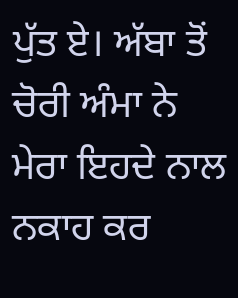ਪੁੱਤ ਏ। ਅੱਬਾ ਤੋਂ ਚੋਰੀ ਅੰਮਾ ਨੇ ਮੇਰਾ ਇਹਦੇ ਨਾਲ ਨਕਾਹ ਕਰ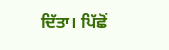ਦਿੱਤਾ। ਪਿੱਛੋਂ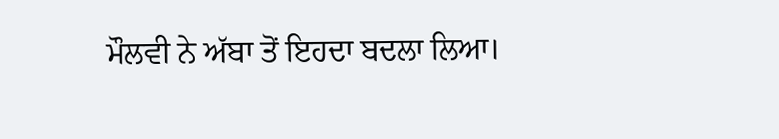ਮੌਲਵੀ ਨੇ ਅੱਬਾ ਤੋਂ ਇਹਦਾ ਬਦਲਾ ਲਿਆ।